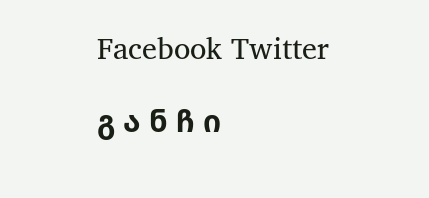Facebook Twitter

გ ა ნ ჩ ი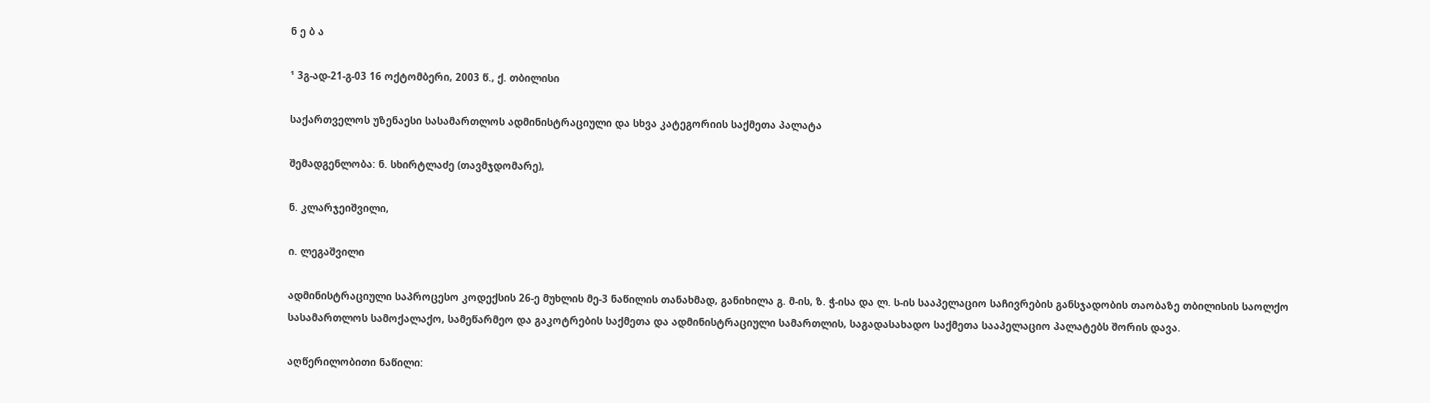ნ ე ბ ა

¹ 3გ-ად-21-გ-03 16 ოქტომბერი, 2003 წ., ქ. თბილისი

საქართველოს უზენაესი სასამართლოს ადმინისტრაციული და სხვა კატეგორიის საქმეთა პალატა

შემადგენლობა: ნ. სხირტლაძე (თავმჯდომარე),

ნ. კლარჯეიშვილი,

ი. ლეგაშვილი

ადმინისტრაციული საპროცესო კოდექსის 26-ე მუხლის მე-3 ნაწილის თანახმად, განიხილა გ. მ-ის, ზ. ჭ-ისა და ლ. ს-ის სააპელაციო საჩივრების განსჯადობის თაობაზე თბილისის საოლქო სასამართლოს სამოქალაქო, სამეწარმეო და გაკოტრების საქმეთა და ადმინისტრაციული სამართლის, საგადასახადო საქმეთა სააპელაციო პალატებს შორის დავა.

აღწერილობითი ნაწილი: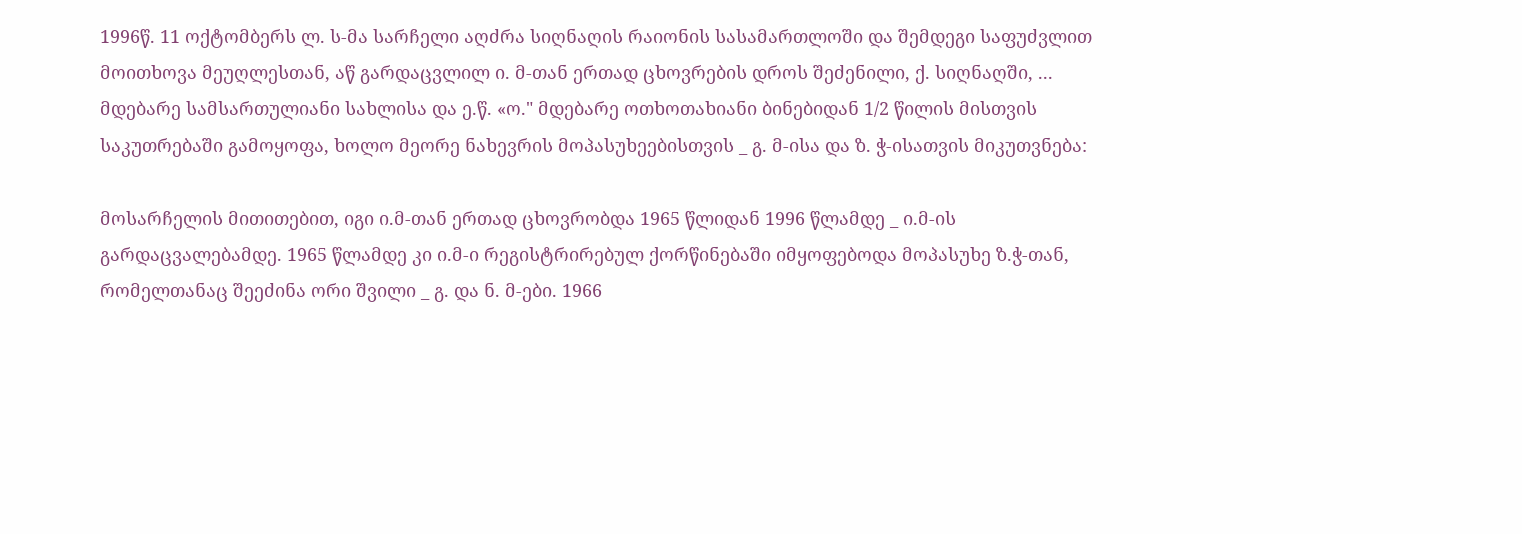1996წ. 11 ოქტომბერს ლ. ს-მა სარჩელი აღძრა სიღნაღის რაიონის სასამართლოში და შემდეგი საფუძვლით მოითხოვა მეუღლესთან, აწ გარდაცვლილ ი. მ-თან ერთად ცხოვრების დროს შეძენილი, ქ. სიღნაღში, ... მდებარე სამსართულიანი სახლისა და ე.წ. «ო." მდებარე ოთხოთახიანი ბინებიდან 1/2 წილის მისთვის საკუთრებაში გამოყოფა, ხოლო მეორე ნახევრის მოპასუხეებისთვის _ გ. მ-ისა და ზ. ჭ-ისათვის მიკუთვნება:

მოსარჩელის მითითებით, იგი ი.მ-თან ერთად ცხოვრობდა 1965 წლიდან 1996 წლამდე _ ი.მ-ის გარდაცვალებამდე. 1965 წლამდე კი ი.მ-ი რეგისტრირებულ ქორწინებაში იმყოფებოდა მოპასუხე ზ.ჭ-თან, რომელთანაც შეეძინა ორი შვილი _ გ. და ნ. მ-ები. 1966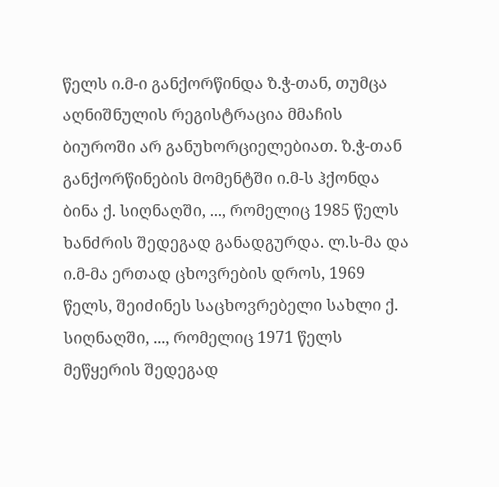წელს ი.მ-ი განქორწინდა ზ.ჭ-თან, თუმცა აღნიშნულის რეგისტრაცია მმაჩის ბიუროში არ განუხორციელებიათ. ზ.ჭ-თან განქორწინების მომენტში ი.მ-ს ჰქონდა ბინა ქ. სიღნაღში, ..., რომელიც 1985 წელს ხანძრის შედეგად განადგურდა. ლ.ს-მა და ი.მ-მა ერთად ცხოვრების დროს, 1969 წელს, შეიძინეს საცხოვრებელი სახლი ქ. სიღნაღში, ..., რომელიც 1971 წელს მეწყერის შედეგად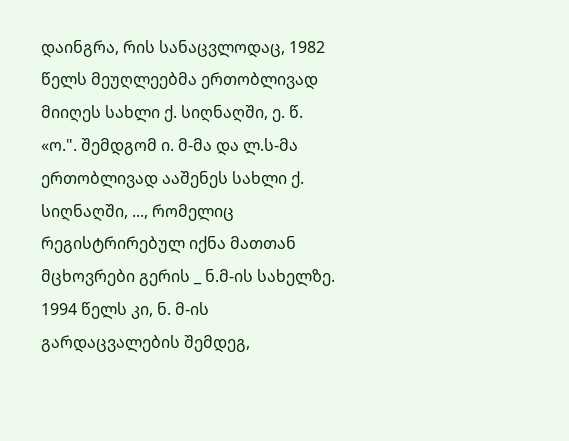დაინგრა, რის სანაცვლოდაც, 1982 წელს მეუღლეებმა ერთობლივად მიიღეს სახლი ქ. სიღნაღში, ე. წ. «ო.". შემდგომ ი. მ-მა და ლ.ს-მა ერთობლივად ააშენეს სახლი ქ. სიღნაღში, ..., რომელიც რეგისტრირებულ იქნა მათთან მცხოვრები გერის _ ნ.მ-ის სახელზე. 1994 წელს კი, ნ. მ-ის გარდაცვალების შემდეგ,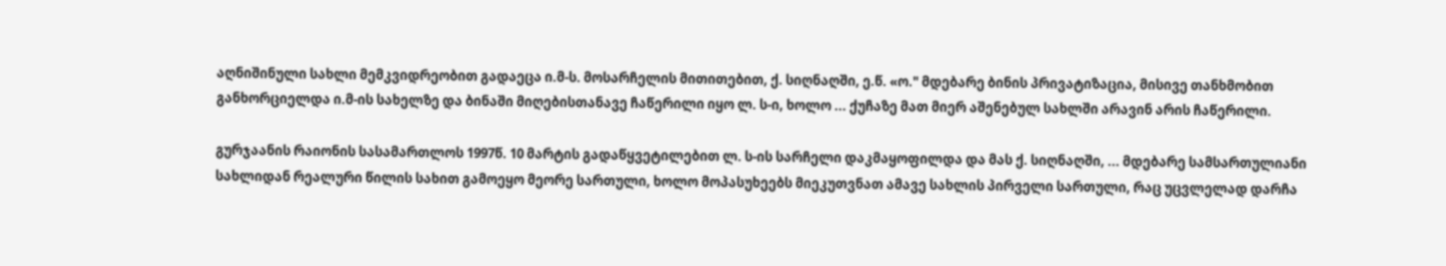აღნიშინული სახლი მემკვიდრეობით გადაეცა ი.მ-ს. მოსარჩელის მითითებით, ქ. სიღნაღში, ე.წ. «ო." მდებარე ბინის პრივატიზაცია, მისივე თანხმობით განხორციელდა ი.მ-ის სახელზე და ბინაში მიღებისთანავე ჩაწერილი იყო ლ. ს-ი, ხოლო ... ქუჩაზე მათ მიერ აშენებულ სახლში არავინ არის ჩაწერილი.

გურჯაანის რაიონის სასამართლოს 1997წ. 10 მარტის გადაწყვეტილებით ლ. ს-ის სარჩელი დაკმაყოფილდა და მას ქ. სიღნაღში, ... მდებარე სამსართულიანი სახლიდან რეალური წილის სახით გამოეყო მეორე სართული, ხოლო მოპასუხეებს მიეკუთვნათ ამავე სახლის პირველი სართული, რაც უცვლელად დარჩა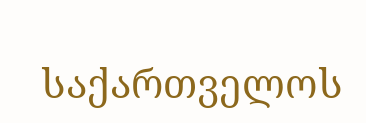საქართველოს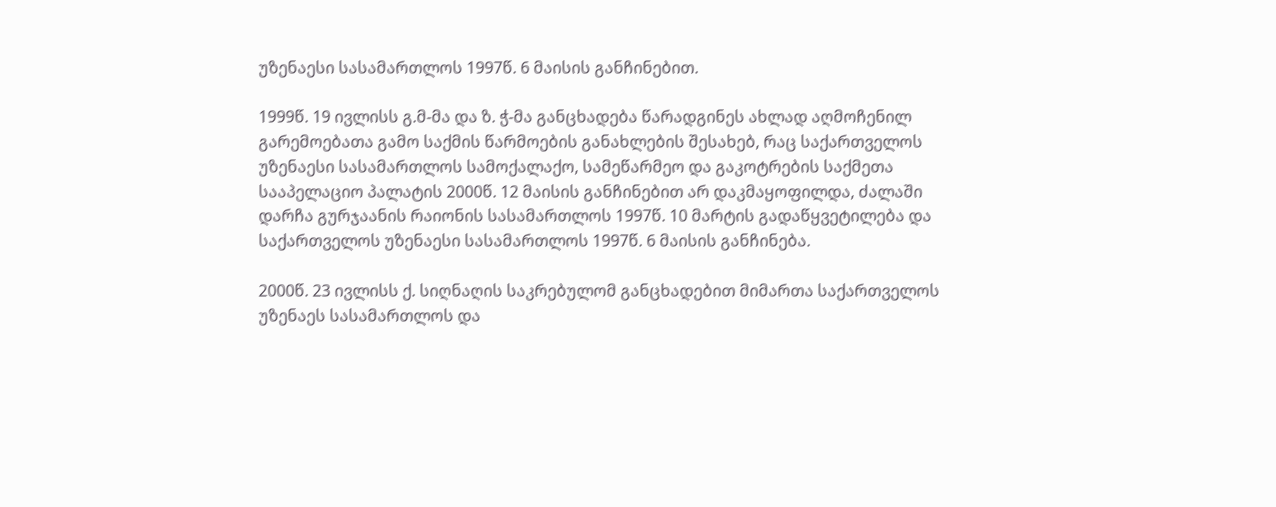უზენაესი სასამართლოს 1997წ. 6 მაისის განჩინებით.

1999წ. 19 ივლისს გ.მ-მა და ზ. ჭ-მა განცხადება წარადგინეს ახლად აღმოჩენილ გარემოებათა გამო საქმის წარმოების განახლების შესახებ, რაც საქართველოს უზენაესი სასამართლოს სამოქალაქო, სამეწარმეო და გაკოტრების საქმეთა სააპელაციო პალატის 2000წ. 12 მაისის განჩინებით არ დაკმაყოფილდა, ძალაში დარჩა გურჯაანის რაიონის სასამართლოს 1997წ. 10 მარტის გადაწყვეტილება და საქართველოს უზენაესი სასამართლოს 1997წ. 6 მაისის განჩინება.

2000წ. 23 ივლისს ქ. სიღნაღის საკრებულომ განცხადებით მიმართა საქართველოს უზენაეს სასამართლოს და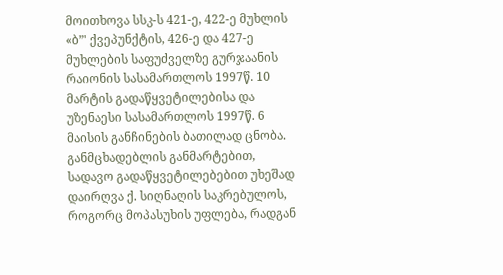მოითხოვა სსკ-ს 421-ე, 422-ე მუხლის «ბ”' ქვეპუნქტის, 426-ე და 427-ე მუხლების საფუძველზე გურჯაანის რაიონის სასამართლოს 1997წ. 10 მარტის გადაწყვეტილებისა და უზენაესი სასამართლოს 1997წ. 6 მაისის განჩინების ბათილად ცნობა. განმცხადებლის განმარტებით, სადავო გადაწყვეტილებებით უხეშად დაირღვა ქ. სიღნაღის საკრებულოს, როგორც მოპასუხის უფლება, რადგან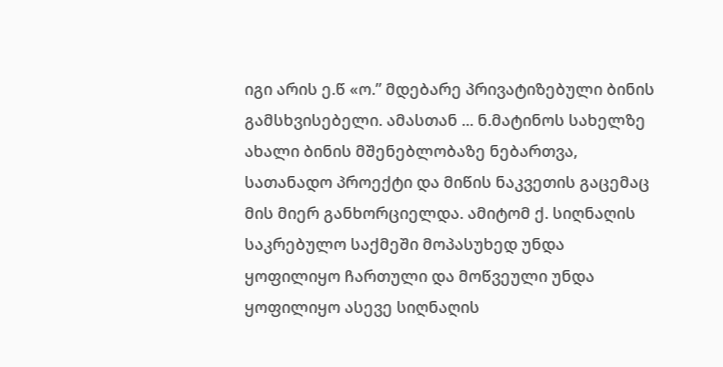იგი არის ე.წ «ო.” მდებარე პრივატიზებული ბინის გამსხვისებელი. ამასთან ... ნ.მატინოს სახელზე ახალი ბინის მშენებლობაზე ნებართვა, სათანადო პროექტი და მიწის ნაკვეთის გაცემაც მის მიერ განხორციელდა. ამიტომ ქ. სიღნაღის საკრებულო საქმეში მოპასუხედ უნდა ყოფილიყო ჩართული და მოწვეული უნდა ყოფილიყო ასევე სიღნაღის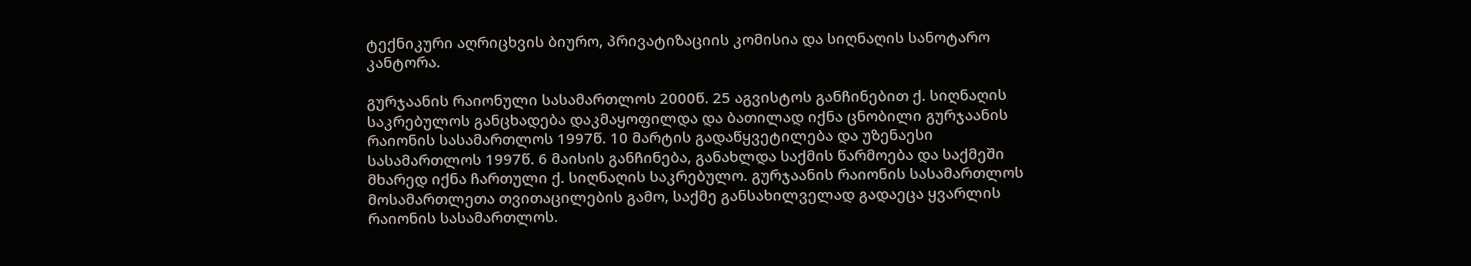ტექნიკური აღრიცხვის ბიურო, პრივატიზაციის კომისია და სიღნაღის სანოტარო კანტორა.

გურჯაანის რაიონული სასამართლოს 2000წ. 25 აგვისტოს განჩინებით ქ. სიღნაღის საკრებულოს განცხადება დაკმაყოფილდა და ბათილად იქნა ცნობილი გურჯაანის რაიონის სასამართლოს 1997წ. 10 მარტის გადაწყვეტილება და უზენაესი სასამართლოს 1997წ. 6 მაისის განჩინება, განახლდა საქმის წარმოება და საქმეში მხარედ იქნა ჩართული ქ. სიღნაღის საკრებულო. გურჯაანის რაიონის სასამართლოს მოსამართლეთა თვითაცილების გამო, საქმე განსახილველად გადაეცა ყვარლის რაიონის სასამართლოს.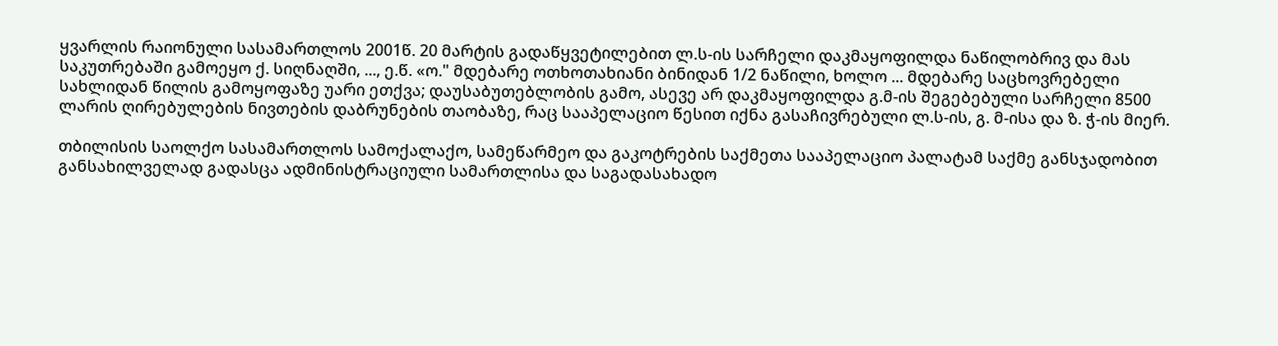ყვარლის რაიონული სასამართლოს 2001წ. 20 მარტის გადაწყვეტილებით ლ.ს-ის სარჩელი დაკმაყოფილდა ნაწილობრივ და მას საკუთრებაში გამოეყო ქ. სიღნაღში, ..., ე.წ. «ო." მდებარე ოთხოთახიანი ბინიდან 1/2 ნაწილი, ხოლო ... მდებარე საცხოვრებელი სახლიდან წილის გამოყოფაზე უარი ეთქვა; დაუსაბუთებლობის გამო, ასევე არ დაკმაყოფილდა გ.მ-ის შეგებებული სარჩელი 8500 ლარის ღირებულების ნივთების დაბრუნების თაობაზე, რაც სააპელაციო წესით იქნა გასაჩივრებული ლ.ს-ის, გ. მ-ისა და ზ. ჭ-ის მიერ.

თბილისის საოლქო სასამართლოს სამოქალაქო, სამეწარმეო და გაკოტრების საქმეთა სააპელაციო პალატამ საქმე განსჯადობით განსახილველად გადასცა ადმინისტრაციული სამართლისა და საგადასახადო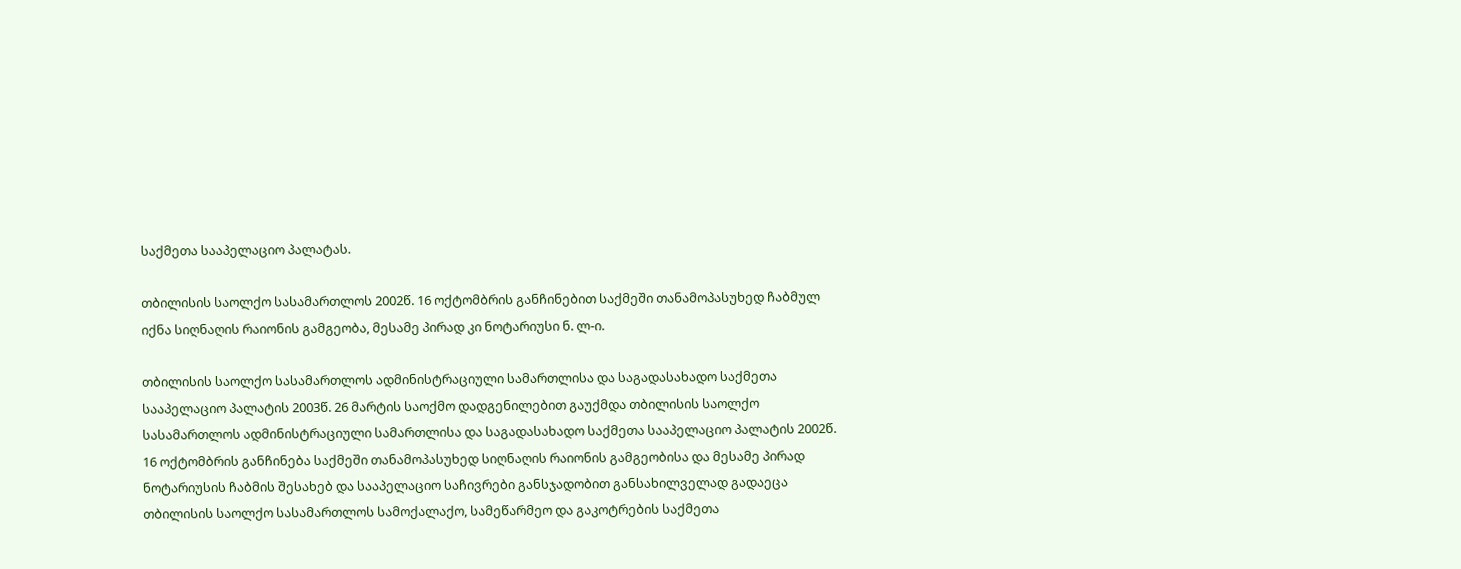საქმეთა სააპელაციო პალატას.

თბილისის საოლქო სასამართლოს 2002წ. 16 ოქტომბრის განჩინებით საქმეში თანამოპასუხედ ჩაბმულ იქნა სიღნაღის რაიონის გამგეობა, მესამე პირად კი ნოტარიუსი ნ. ლ-ი.

თბილისის საოლქო სასამართლოს ადმინისტრაციული სამართლისა და საგადასახადო საქმეთა სააპელაციო პალატის 2003წ. 26 მარტის საოქმო დადგენილებით გაუქმდა თბილისის საოლქო სასამართლოს ადმინისტრაციული სამართლისა და საგადასახადო საქმეთა სააპელაციო პალატის 2002წ. 16 ოქტომბრის განჩინება საქმეში თანამოპასუხედ სიღნაღის რაიონის გამგეობისა და მესამე პირად ნოტარიუსის ჩაბმის შესახებ და სააპელაციო საჩივრები განსჯადობით განსახილველად გადაეცა თბილისის საოლქო სასამართლოს სამოქალაქო, სამეწარმეო და გაკოტრების საქმეთა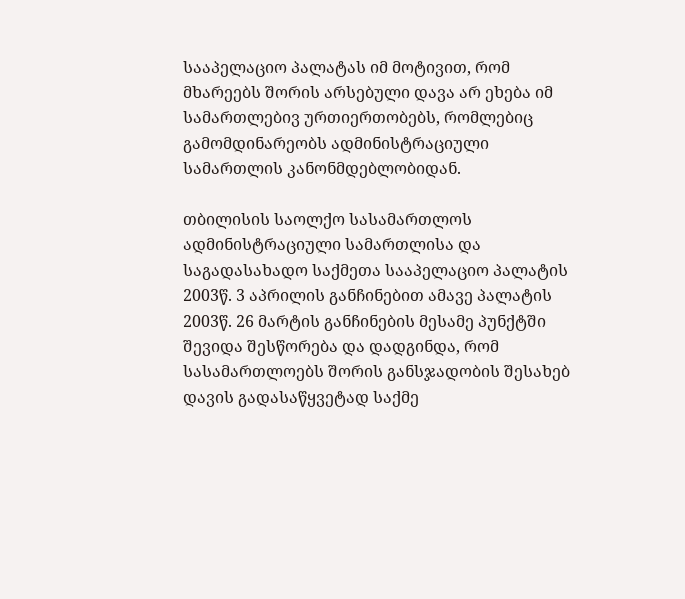სააპელაციო პალატას იმ მოტივით, რომ მხარეებს შორის არსებული დავა არ ეხება იმ სამართლებივ ურთიერთობებს, რომლებიც გამომდინარეობს ადმინისტრაციული სამართლის კანონმდებლობიდან.

თბილისის საოლქო სასამართლოს ადმინისტრაციული სამართლისა და საგადასახადო საქმეთა სააპელაციო პალატის 2003წ. 3 აპრილის განჩინებით ამავე პალატის 2003წ. 26 მარტის განჩინების მესამე პუნქტში შევიდა შესწორება და დადგინდა, რომ სასამართლოებს შორის განსჯადობის შესახებ დავის გადასაწყვეტად საქმე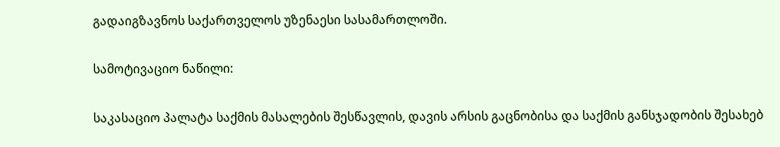გადაიგზავნოს საქართველოს უზენაესი სასამართლოში.

სამოტივაციო ნაწილი:

საკასაციო პალატა საქმის მასალების შესწავლის, დავის არსის გაცნობისა და საქმის განსჯადობის შესახებ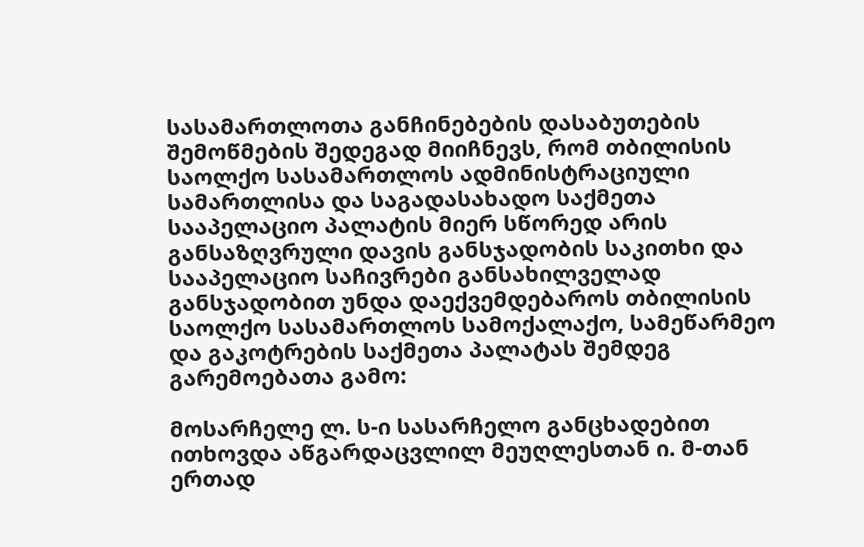სასამართლოთა განჩინებების დასაბუთების შემოწმების შედეგად მიიჩნევს, რომ თბილისის საოლქო სასამართლოს ადმინისტრაციული სამართლისა და საგადასახადო საქმეთა სააპელაციო პალატის მიერ სწორედ არის განსაზღვრული დავის განსჯადობის საკითხი და სააპელაციო საჩივრები განსახილველად განსჯადობით უნდა დაექვემდებაროს თბილისის საოლქო სასამართლოს სამოქალაქო, სამეწარმეო და გაკოტრების საქმეთა პალატას შემდეგ გარემოებათა გამო:

მოსარჩელე ლ. ს-ი სასარჩელო განცხადებით ითხოვდა აწგარდაცვლილ მეუღლესთან ი. მ-თან ერთად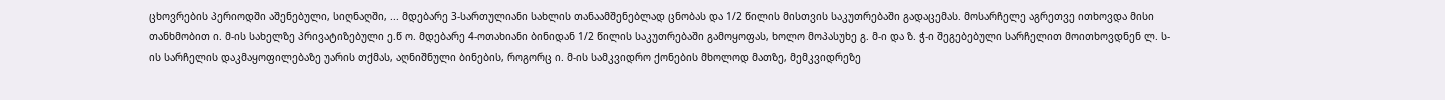ცხოვრების პერიოდში აშენებული, სიღნაღში, ... მდებარე 3-სართულიანი სახლის თანაამშენებლად ცნობას და 1/2 წილის მისთვის საკუთრებაში გადაცემას. მოსარჩელე აგრეთვე ითხოვდა მისი თანხმობით ი. მ-ის სახელზე პრივატიზებული ე.წ ო. მდებარე 4-ოთახიანი ბინიდან 1/2 წილის საკუთრებაში გამოყოფას, ხოლო მოპასუხე გ. მ-ი და ზ. ჭ-ი შეგებებული სარჩელით მოითხოვდნენ ლ. ს-ის სარჩელის დაკმაყოფილებაზე უარის თქმას, აღნიშნული ბინების, როგორც ი. მ-ის სამკვიდრო ქონების მხოლოდ მათზე, მემკვიდრეზე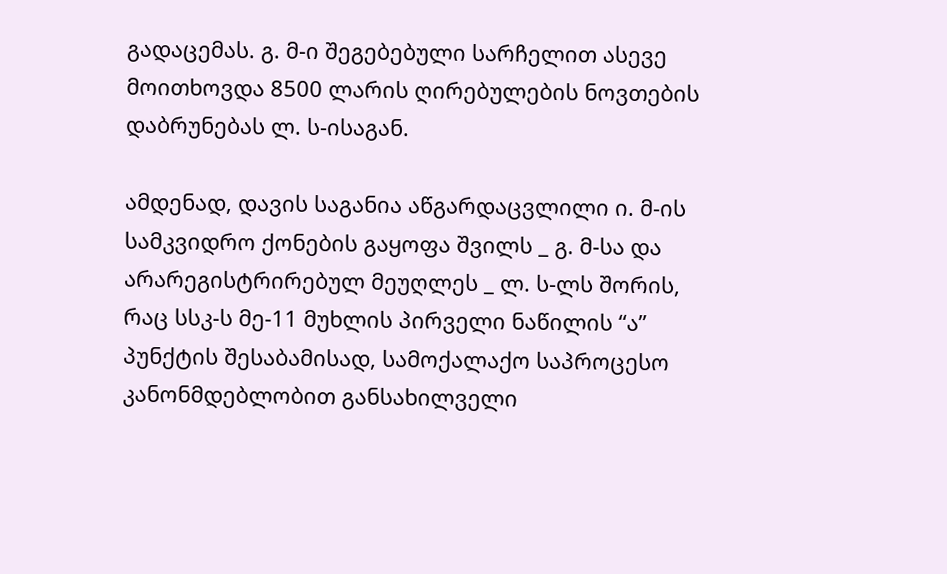გადაცემას. გ. მ-ი შეგებებული სარჩელით ასევე მოითხოვდა 8500 ლარის ღირებულების ნოვთების დაბრუნებას ლ. ს-ისაგან.

ამდენად, დავის საგანია აწგარდაცვლილი ი. მ-ის სამკვიდრო ქონების გაყოფა შვილს _ გ. მ-სა და არარეგისტრირებულ მეუღლეს _ ლ. ს-ლს შორის, რაც სსკ-ს მე-11 მუხლის პირველი ნაწილის “ა” პუნქტის შესაბამისად, სამოქალაქო საპროცესო კანონმდებლობით განსახილველი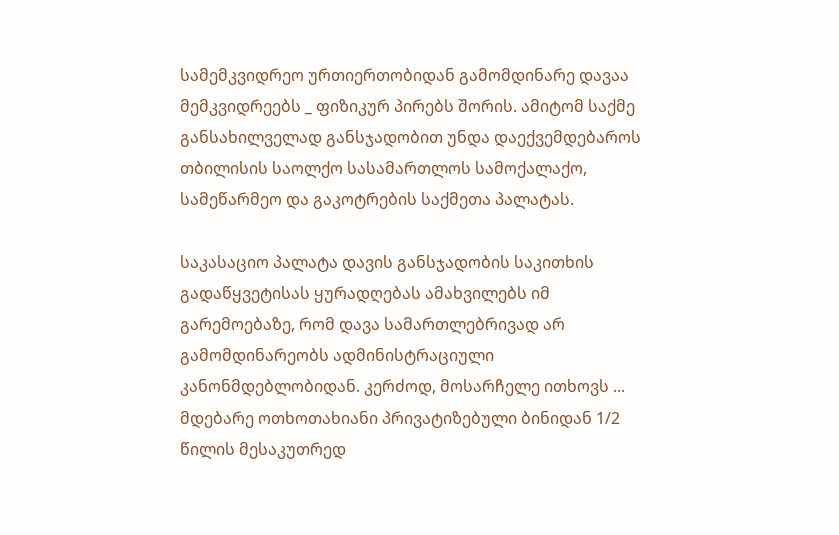სამემკვიდრეო ურთიერთობიდან გამომდინარე დავაა მემკვიდრეებს _ ფიზიკურ პირებს შორის. ამიტომ საქმე განსახილველად განსჯადობით უნდა დაექვემდებაროს თბილისის საოლქო სასამართლოს სამოქალაქო, სამეწარმეო და გაკოტრების საქმეთა პალატას.

საკასაციო პალატა დავის განსჯადობის საკითხის გადაწყვეტისას ყურადღებას ამახვილებს იმ გარემოებაზე, რომ დავა სამართლებრივად არ გამომდინარეობს ადმინისტრაციული კანონმდებლობიდან. კერძოდ, მოსარჩელე ითხოვს ... მდებარე ოთხოთახიანი პრივატიზებული ბინიდან 1/2 წილის მესაკუთრედ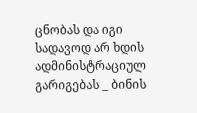ცნობას და იგი სადავოდ არ ხდის ადმინისტრაციულ გარიგებას _ ბინის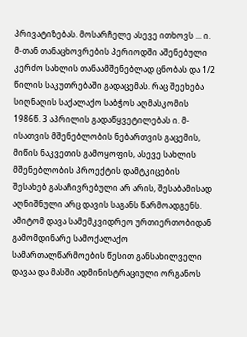პრივატიზებას. მოსარჩელე ასევე ითხოვს ... ი. მ-თან თანაცხოვრების პერიოდში აშენებული კერძო სახლის თანაამშენებლად ცნობას და 1/2 წილის საკუთრებაში გადაცემას. რაც შეეხება სიღნაღის საქალაქო საბჭოს აღმასკომის 1986წ. 3 აპრილის გადაწყვეტილებას ი. მ-ისათვის მშენებლობის ნებართვის გაცემის, მიწის ნაკვეთის გამოყოფის, ასევე სახლის მშენებლობის პროექტის დამტკიცების შესახებ გასაჩივრებული არ არის, შესაბამისად აღნიშნული არც დავის საგანს წარმოადგენს. ამიტომ დავა სამემკვიდრეო ურთიერთობიდან გამომდინარე სამოქალაქო სამართალწარმოების წესით განსახილველი დავაა და მასში ადმინისტრაციული ორგანოს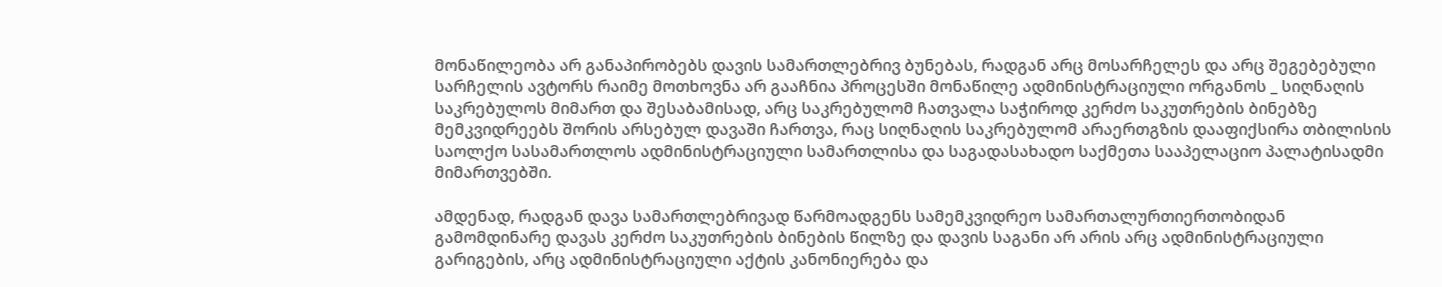მონაწილეობა არ განაპირობებს დავის სამართლებრივ ბუნებას, რადგან არც მოსარჩელეს და არც შეგებებული სარჩელის ავტორს რაიმე მოთხოვნა არ გააჩნია პროცესში მონაწილე ადმინისტრაციული ორგანოს _ სიღნაღის საკრებულოს მიმართ და შესაბამისად, არც საკრებულომ ჩათვალა საჭიროდ კერძო საკუთრების ბინებზე მემკვიდრეებს შორის არსებულ დავაში ჩართვა, რაც სიღნაღის საკრებულომ არაერთგზის დააფიქსირა თბილისის საოლქო სასამართლოს ადმინისტრაციული სამართლისა და საგადასახადო საქმეთა სააპელაციო პალატისადმი მიმართვებში.

ამდენად, რადგან დავა სამართლებრივად წარმოადგენს სამემკვიდრეო სამართალურთიერთობიდან გამომდინარე დავას კერძო საკუთრების ბინების წილზე და დავის საგანი არ არის არც ადმინისტრაციული გარიგების, არც ადმინისტრაციული აქტის კანონიერება და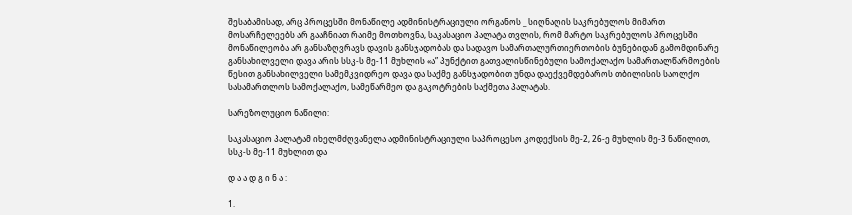შესაბამისად, არც პროცესში მონაწილე ადმინისტრაციული ორგანოს _ სიღნაღის საკრებულოს მიმართ მოსარჩელეებს არ გააჩნიათ რაიმე მოთხოვნა, საკასაციო პალატა თვლის, რომ მარტო საკრებულოს პროცესში მონაწილეობა არ განსაზღვრავს დავის განსჯადობას და სადავო სამართალურთიერთობის ბუნებიდან გამომდინარე განსახილველი დავა არის სსკ-ს მე-11 მუხლის «ა” პუნქტით გათვალისწინებული სამოქალაქო სამართალწარმოების წესით განსახილველი სამემკვიდრეო დავა და საქმე განსჯადობით უნდა დაექვემდებაროს თბილისის საოლქო სასამართლოს სამოქალაქო, სამეწარმეო და გაკოტრების საქმეთა პალატას.

სარეზოლუციო ნაწილი:

საკასაციო პალატამ იხელმძღვანელა ადმინისტრაციული საპროცესო კოდექსის მე-2, 26-ე მუხლის მე-3 ნაწილით, სსკ-ს მე-11 მუხლით და

დ ა ა დ გ ი ნ ა :

1.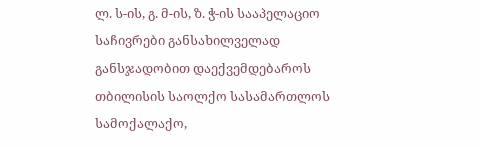ლ. ს-ის, გ. მ-ის, ზ. ჭ-ის სააპელაციო საჩივრები განსახილველად განსჯადობით დაექვემდებაროს თბილისის საოლქო სასამართლოს სამოქალაქო,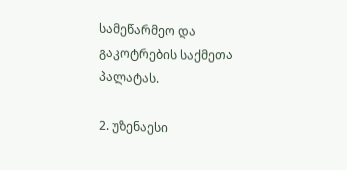სამეწარმეო და გაკოტრების საქმეთა პალატას.

2. უზენაესი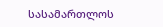სასამართლოს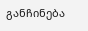განჩინება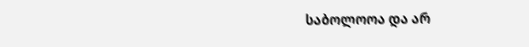საბოლოოა და არ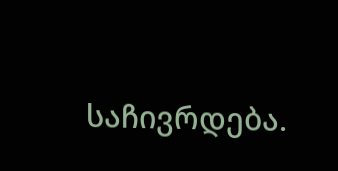საჩივრდება.